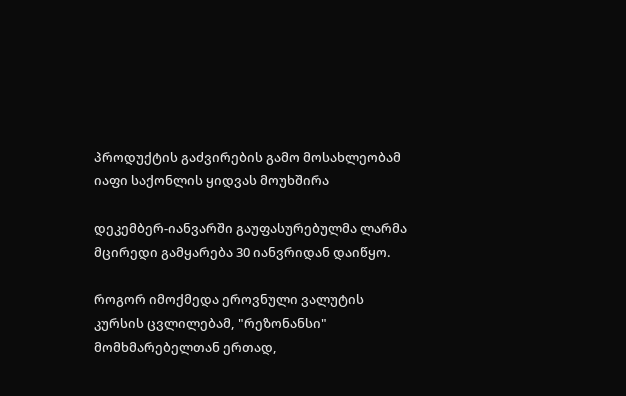პროდუქტის გაძვირების გამო მოსახლეობამ იაფი საქონლის ყიდვას მოუხშირა

დეკემბერ-იანვარში გაუფასურებულმა ლარმა მცირედი გამყარება 30 იანვრიდან დაიწყო.

როგორ იმოქმედა ეროვნული ვალუტის კურსის ცვლილებამ, "რეზონანსი" მომხმარებელთან ერთად,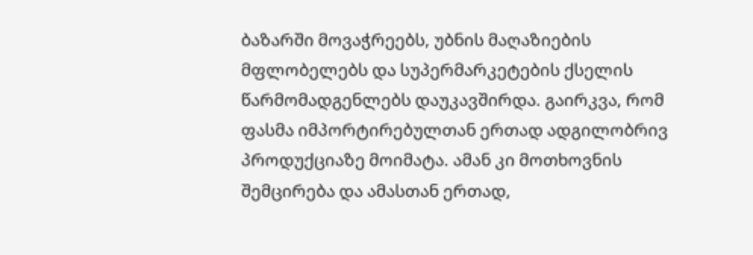ბაზარში მოვაჭრეებს, უბნის მაღაზიების მფლობელებს და სუპერმარკეტების ქსელის წარმომადგენლებს დაუკავშირდა. გაირკვა, რომ ფასმა იმპორტირებულთან ერთად ადგილობრივ პროდუქციაზე მოიმატა. ამან კი მოთხოვნის შემცირება და ამასთან ერთად,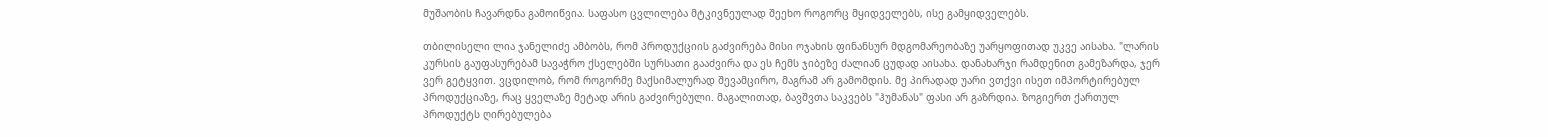მუშაობის ჩავარდნა გამოიწვია. საფასო ცვლილება მტკივნეულად შეეხო როგორც მყიდველებს, ისე გამყიდველებს.

თბილისელი ლია ჯანელიძე ამბობს, რომ პროდუქციის გაძვირება მისი ოჯახის ფინანსურ მდგომარეობაზე უარყოფითად უკვე აისახა. "ლარის კურსის გაუფასურებამ სავაჭრო ქსელებში სურსათი გააძვირა და ეს ჩემს ჯიბეზე ძალიან ცუდად აისახა. დანახარჯი რამდენით გამეზარდა, ჯერ ვერ გეტყვით. ვცდილობ, რომ როგორმე მაქსიმალურად შევამცირო, მაგრამ არ გამომდის. მე პირადად უარი ვთქვი ისეთ იმპორტირებულ პროდუქციაზე, რაც ყველაზე მეტად არის გაძვირებული. მაგალითად, ბავშვთა საკვებს "ჰუმანას" ფასი არ გაზრდია. ზოგიერთ ქართულ პროდუქტს ღირებულება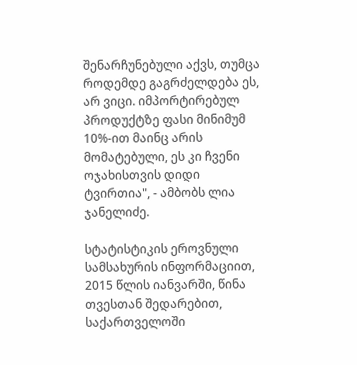შენარჩუნებული აქვს, თუმცა როდემდე გაგრძელდება ეს, არ ვიცი. იმპორტირებულ პროდუქტზე ფასი მინიმუმ 10%-ით მაინც არის მომატებული, ეს კი ჩვენი ოჯახისთვის დიდი ტვირთია", - ამბობს ლია ჯანელიძე.

სტატისტიკის ეროვნული სამსახურის ინფორმაციით, 2015 წლის იანვარში, წინა თვესთან შედარებით, საქართველოში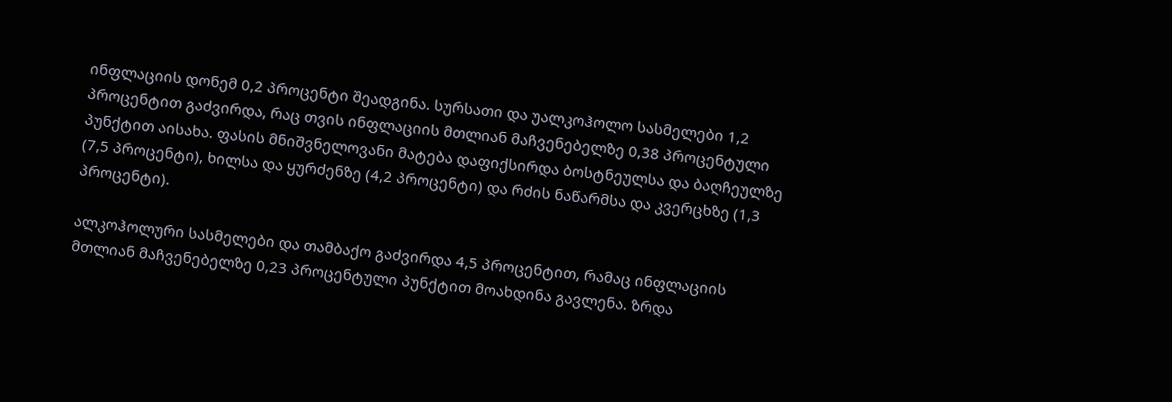ინფლაციის დონემ 0,2 პროცენტი შეადგინა. სურსათი და უალკოჰოლო სასმელები 1,2 პროცენტით გაძვირდა, რაც თვის ინფლაციის მთლიან მაჩვენებელზე 0,38 პროცენტული პუნქტით აისახა. ფასის მნიშვნელოვანი მატება დაფიქსირდა ბოსტნეულსა და ბაღჩეულზე (7,5 პროცენტი), ხილსა და ყურძენზე (4,2 პროცენტი) და რძის ნაწარმსა და კვერცხზე (1,3 პროცენტი).

ალკოჰოლური სასმელები და თამბაქო გაძვირდა 4,5 პროცენტით, რამაც ინფლაციის მთლიან მაჩვენებელზე 0,23 პროცენტული პუნქტით მოახდინა გავლენა. ზრდა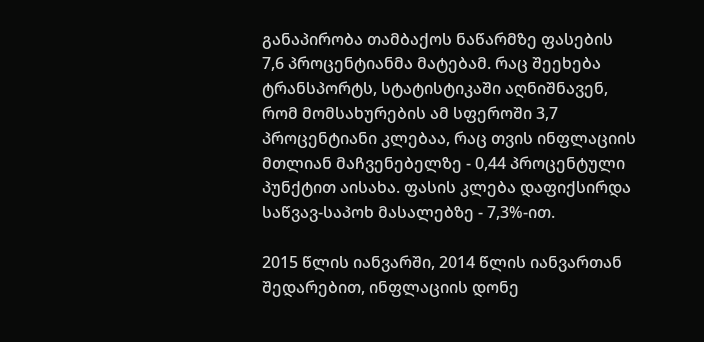განაპირობა თამბაქოს ნაწარმზე ფასების 7,6 პროცენტიანმა მატებამ. რაც შეეხება ტრანსპორტს, სტატისტიკაში აღნიშნავენ, რომ მომსახურების ამ სფეროში 3,7 პროცენტიანი კლებაა, რაც თვის ინფლაციის მთლიან მაჩვენებელზე - 0,44 პროცენტული პუნქტით აისახა. ფასის კლება დაფიქსირდა საწვავ-საპოხ მასალებზე - 7,3%-ით.

2015 წლის იანვარში, 2014 წლის იანვართან შედარებით, ინფლაციის დონე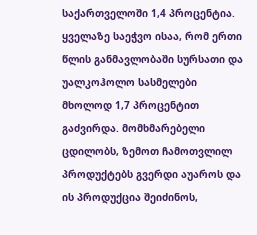საქართველოში 1,4 პროცენტია. ყველაზე საეჭვო ისაა, რომ ერთი წლის განმავლობაში სურსათი და უალკოჰოლო სასმელები მხოლოდ 1,7 პროცენტით გაძვირდა. მომხმარებელი ცდილობს, ზემოთ ჩამოთვლილ პროდუქტებს გვერდი აუაროს და ის პროდუქცია შეიძინოს,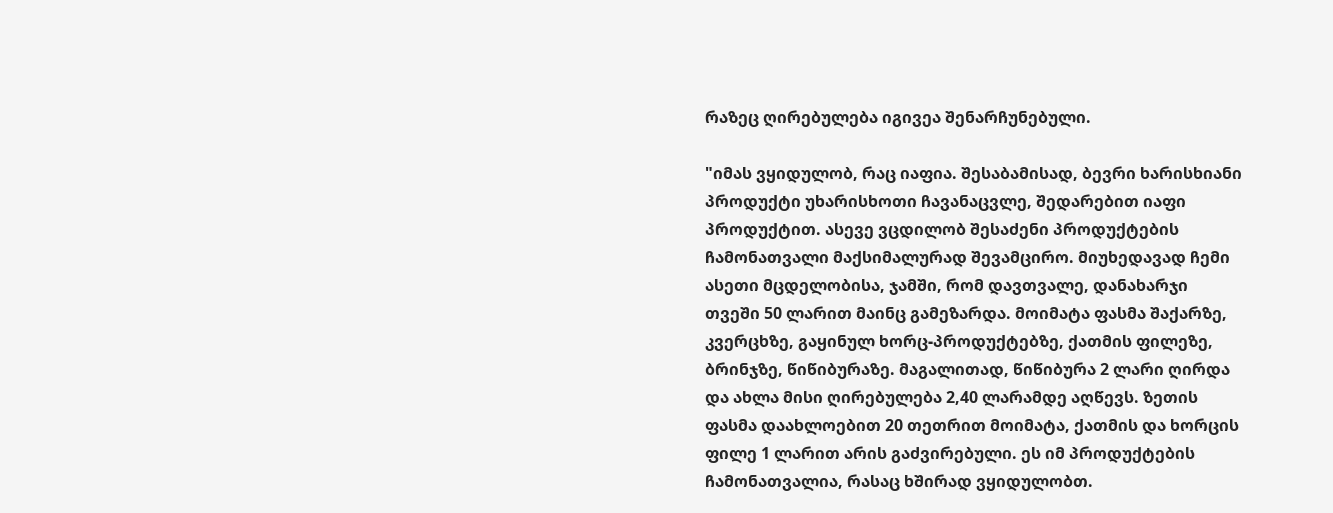რაზეც ღირებულება იგივეა შენარჩუნებული.

"იმას ვყიდულობ, რაც იაფია. შესაბამისად, ბევრი ხარისხიანი პროდუქტი უხარისხოთი ჩავანაცვლე, შედარებით იაფი პროდუქტით. ასევე ვცდილობ შესაძენი პროდუქტების ჩამონათვალი მაქსიმალურად შევამცირო. მიუხედავად ჩემი ასეთი მცდელობისა, ჯამში, რომ დავთვალე, დანახარჯი თვეში 50 ლარით მაინც გამეზარდა. მოიმატა ფასმა შაქარზე, კვერცხზე, გაყინულ ხორც-პროდუქტებზე, ქათმის ფილეზე, ბრინჯზე, წიწიბურაზე. მაგალითად, წიწიბურა 2 ლარი ღირდა და ახლა მისი ღირებულება 2,40 ლარამდე აღწევს. ზეთის ფასმა დაახლოებით 20 თეთრით მოიმატა, ქათმის და ხორცის ფილე 1 ლარით არის გაძვირებული. ეს იმ პროდუქტების ჩამონათვალია, რასაც ხშირად ვყიდულობთ.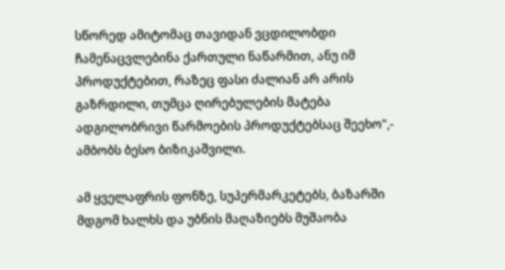სწორედ ამიტომაც თავიდან ვცდილობდი ჩამენაცვლებინა ქართული ნაწარმით, ანუ იმ პროდუქტებით, რაზეც ფასი ძალიან არ არის გაზრდილი, თუმცა ღირებულების მატება ადგილობრივი წარმოების პროდუქტებსაც შეეხო",- ამბობს ბესო ბიზიკაშვილი.

ამ ყველაფრის ფონზე, სუპერმარკეტებს, ბაზარში მდგომ ხალხს და უბნის მაღაზიებს მუშაობა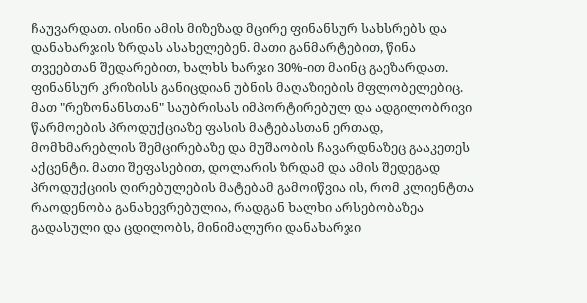ჩაუვარდათ. ისინი ამის მიზეზად მცირე ფინანსურ სახსრებს და დანახარჯის ზრდას ასახელებენ. მათი განმარტებით, წინა თვეებთან შედარებით, ხალხს ხარჯი 30%-ით მაინც გაეზარდათ. ფინანსურ კრიზისს განიცდიან უბნის მაღაზიების მფლობელებიც. მათ "რეზონანსთან" საუბრისას იმპორტირებულ და ადგილობრივი წარმოების პროდუქციაზე ფასის მატებასთან ერთად, მომხმარებლის შემცირებაზე და მუშაობის ჩავარდნაზეც გააკეთეს აქცენტი. მათი შეფასებით, დოლარის ზრდამ და ამის შედეგად პროდუქციის ღირებულების მატებამ გამოიწვია ის, რომ კლიენტთა რაოდენობა განახევრებულია, რადგან ხალხი არსებობაზეა გადასული და ცდილობს, მინიმალური დანახარჯი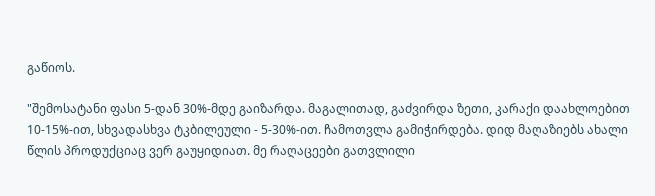გაწიოს.

"შემოსატანი ფასი 5-დან 30%-მდე გაიზარდა. მაგალითად, გაძვირდა ზეთი, კარაქი დაახლოებით 10-15%-ით, სხვადასხვა ტკბილეული - 5-30%-ით. ჩამოთვლა გამიჭირდება. დიდ მაღაზიებს ახალი წლის პროდუქციაც ვერ გაუყიდიათ. მე რაღაცეები გათვლილი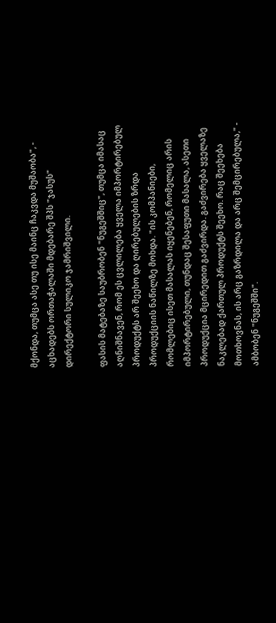მქონდა, თუმცა ასე თუ ისე მაინც ჩაკვდა მუშაობა", - აცხადებს ორთაჭალაში მდებარე შპს "ჯასუს" დირექტორი სულიკო ჯამრიშვილი.

ფასის მატებაზე საუბრობენ "ნუგეშშიც", თუმცა იმასაც აღნიშნავენ, რომ ეს ცვლილება ყველა იმპორტირებულ პროდუქტს არ შეეხო და ღირებულების ზრდა პროდუქციის ნაწილზე მოხდა. "ის კომპანიები, რომლებიც ისეთ მასალას იყენებენ, რომელიც არის იმპორტირებული, თუნდაც შესაფუთი მასალა, ასეთი პროდუქცია მცირედით გაძვირდა. გაძვირება ყველაზე ნაკლებად ქართულ პროდუქტს შეეხო. რაც შეეხება მოთხოვნას, ის არც გაზრდილა და არც შემცირებულა," - ამბობენ "ნუგეშში".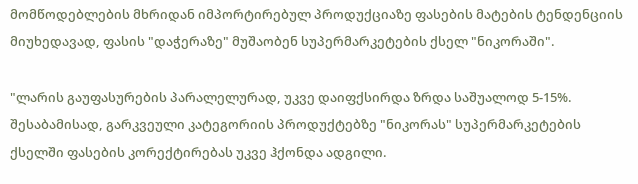მომწოდებლების მხრიდან იმპორტირებულ პროდუქციაზე ფასების მატების ტენდენციის მიუხედავად, ფასის "დაჭერაზე" მუშაობენ სუპერმარკეტების ქსელ "ნიკორაში".

"ლარის გაუფასურების პარალელურად, უკვე დაიფქსირდა ზრდა საშუალოდ 5-15%. შესაბამისად, გარკვეული კატეგორიის პროდუქტებზე "ნიკორას" სუპერმარკეტების ქსელში ფასების კორექტირებას უკვე ჰქონდა ადგილი.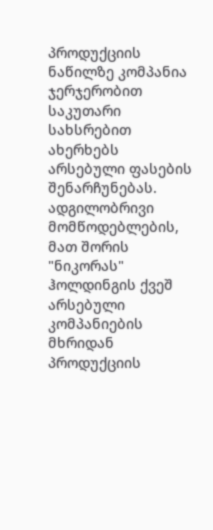პროდუქციის ნაწილზე კომპანია ჯერჯერობით საკუთარი სახსრებით ახერხებს არსებული ფასების შენარჩუნებას. ადგილობრივი მომწოდებლების, მათ შორის "ნიკორას"  ჰოლდინგის ქვეშ არსებული კომპანიების მხრიდან პროდუქციის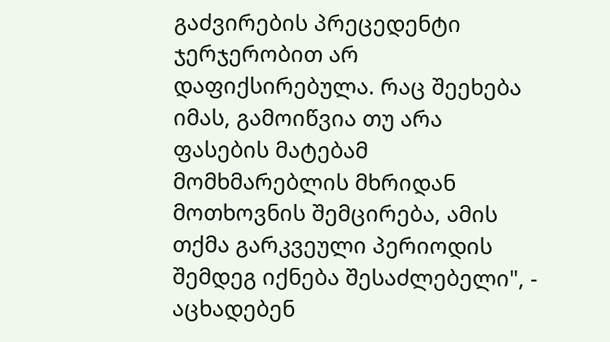გაძვირების პრეცედენტი ჯერჯერობით არ დაფიქსირებულა. რაც შეეხება იმას, გამოიწვია თუ არა ფასების მატებამ მომხმარებლის მხრიდან მოთხოვნის შემცირება, ამის თქმა გარკვეული პერიოდის შემდეგ იქნება შესაძლებელი", - აცხადებენ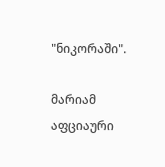"ნიკორაში".

მარიამ აფციაური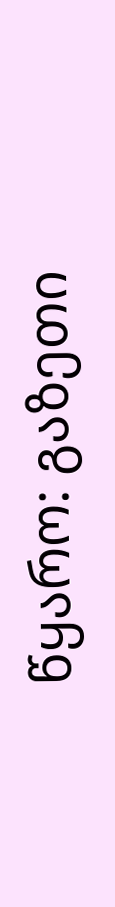წყარო: გაზეთი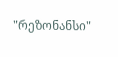"რეზონანსი"